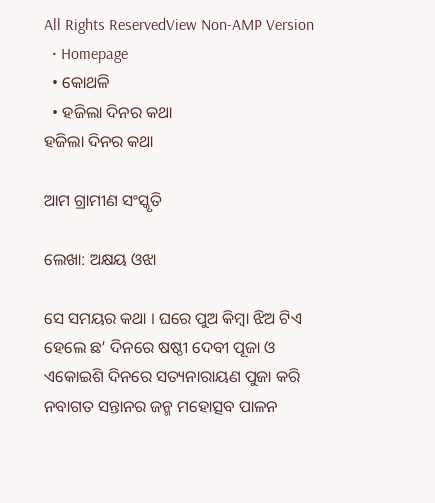All Rights ReservedView Non-AMP Version
  • Homepage
  • କୋଥଳି
  • ହଜିଲା ଦିନର କଥା
ହଜିଲା ଦିନର କଥା

ଆମ ଗ୍ରାମୀଣ ସଂସ୍କୃତି

ଲେଖା: ଅକ୍ଷୟ ଓଝା

ସେ ସମୟର କଥା । ଘରେ ପୁଅ କିମ୍ବା ଝିଅ ଟିଏ ହେଲେ ଛ’ ଦିନରେ ଷଷ୍ଠୀ ଦେବୀ ପୂଜା ଓ ଏକୋଇଶି ଦିନରେ ସତ୍ୟନାରାୟଣ ପୁଜା କରି ନବାଗତ ସନ୍ତାନର ଜନ୍ମ ମହୋତ୍ସବ ପାଳନ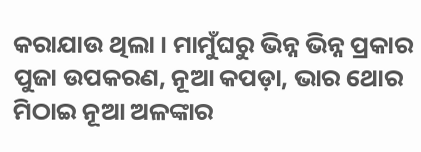କରାଯାଉ ଥିଲା । ମାମୁଁଘରୁ ଭିନ୍ନ ଭିନ୍ନ ପ୍ରକାର ପୁଜା ଉପକରଣ, ନୂଆ କପଡ଼ା, ଭାର ଥୋର ମିଠାଇ ନୂଆ ଅଳଙ୍କାର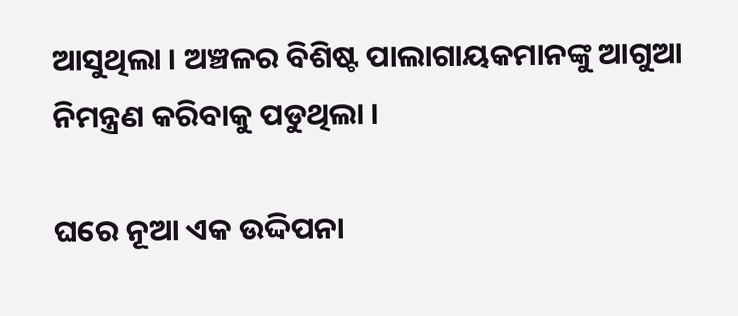ଆସୁଥିଲା । ଅଞ୍ଚଳର ବିଶିଷ୍ଟ ପାଲାଗାୟକମାନଙ୍କୁ ଆଗୁଆ ନିମନ୍ତ୍ରଣ କରିବାକୁ ପଡୁଥିଲା ।

ଘରେ ନୂଆ ଏକ ଉଦ୍ଦିପନା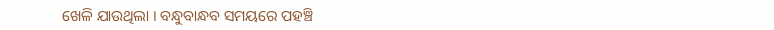ଖେଳି ଯାଉଥିଲା । ବନ୍ଧୁବାନ୍ଧବ ସମୟରେ ପହଞ୍ଚି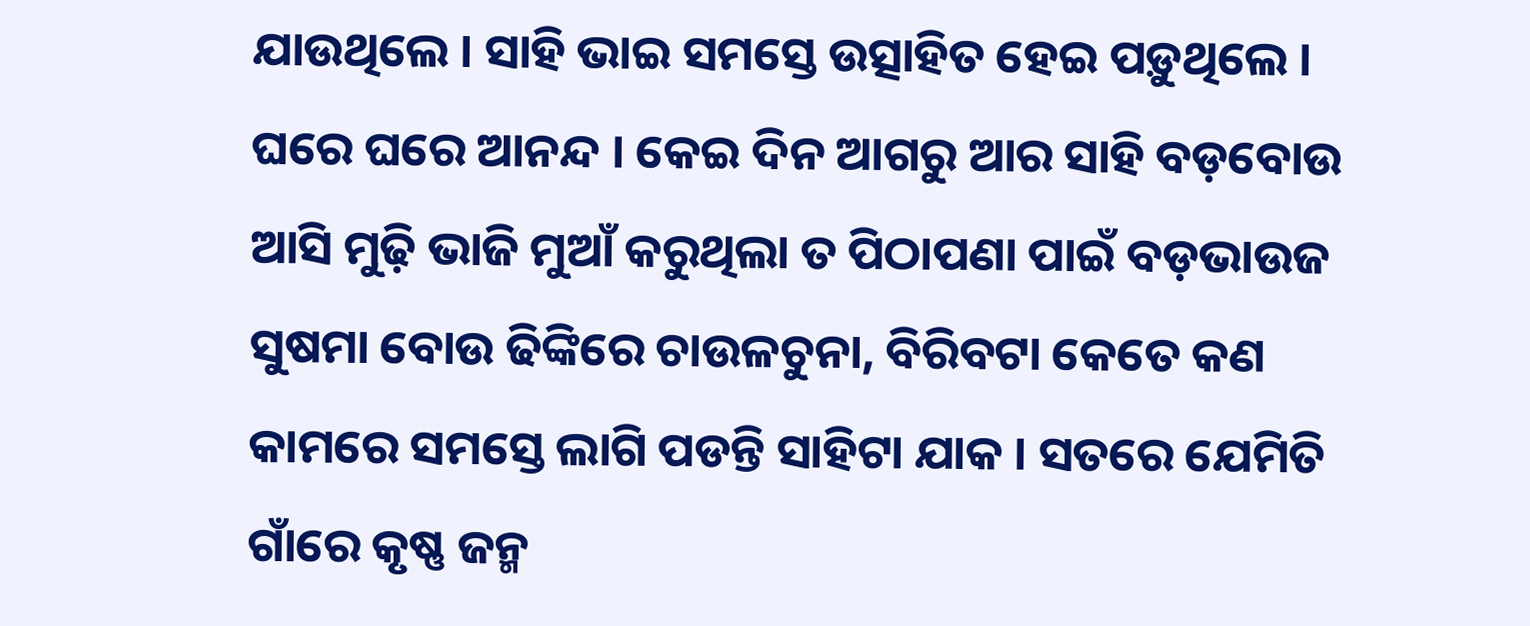ଯାଉଥିଲେ । ସାହି ଭାଇ ସମସ୍ତେ ଉତ୍ସାହିତ ହେଇ ପଡ଼ୁଥିଲେ । ଘରେ ଘରେ ଆନନ୍ଦ । କେଇ ଦିନ ଆଗରୁ ଆର ସାହି ବଡ଼ବୋଉ ଆସି ମୁଢ଼ି ଭାଜି ମୁଆଁ କରୁଥିଲା ତ ପିଠାପଣା ପାଇଁ ବଡ଼ଭାଉଜ ସୁଷମା ବୋଉ ଢିଙ୍କିରେ ଚାଉଳଚୁନା, ବିରିବଟା କେତେ କଣ କାମରେ ସମସ୍ତେ ଲାଗି ପଡନ୍ତି ସାହିଟା ଯାକ । ସତରେ ଯେମିତି ଗାଁରେ କୃଷ୍ଣ ଜନ୍ମ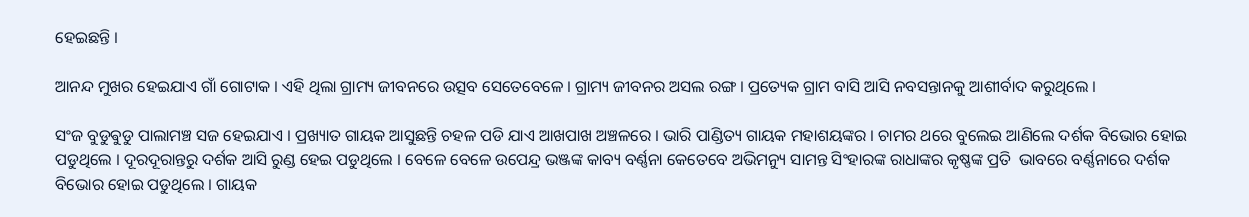ହେଇଛନ୍ତି ।

ଆନନ୍ଦ ମୁଖର ହେଇଯାଏ ଗାଁ ଗୋଟାକ । ଏହି ଥିଲା ଗ୍ରାମ୍ୟ ଜୀବନରେ ଉତ୍ସବ ସେତେବେଳେ । ଗ୍ରାମ୍ୟ ଜୀବନର ଅସଲ ରଙ୍ଗ । ପ୍ରତ୍ୟେକ ଗ୍ରାମ ବାସି ଆସି ନବସନ୍ତାନକୁ ଆଶୀର୍ବାଦ କରୁଥିଲେ ।

ସଂଜ ବୁଡୁଵୁଡୁ ପାଲାମଞ୍ଚ ସଜ ହେଇଯାଏ । ପ୍ରଖ୍ୟାତ ଗାୟକ ଆସୁଛନ୍ତି ଚହଳ ପଡି ଯାଏ ଆଖପାଖ ଅଞ୍ଚଳରେ । ଭାରି ପାଣ୍ଡିତ୍ୟ ଗାୟକ ମହାଶୟଙ୍କର । ଚାମର ଥରେ ବୁଲେଇ ଆଣିଲେ ଦର୍ଶକ ବିଭୋର ହୋଇ ପଡୁଥିଲେ । ଦୂରଦୂରାନ୍ତରୁ ଦର୍ଶକ ଆସି ରୁଣ୍ଡ ହେଇ ପଡୁଥିଲେ । ବେଳେ ବେଳେ ଉପେନ୍ଦ୍ର ଭଞ୍ଜଙ୍କ କାବ୍ୟ ବର୍ଣ୍ଣନା କେତେବେ ଅଭିମନ୍ୟୁ ସାମନ୍ତ ସିଂହାରଙ୍କ ରାଧାଙ୍କର କୃଷ୍ଣଙ୍କ ପ୍ରତି  ଭାବରେ ବର୍ଣ୍ଣନାରେ ଦର୍ଶକ ବିଭୋର ହୋଇ ପଡୁଥିଲେ । ଗାୟକ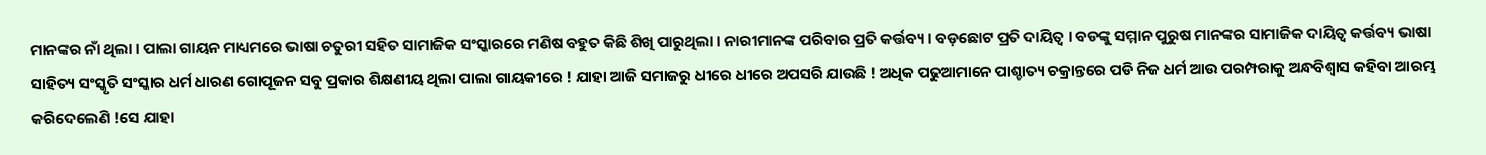ମାନଙ୍କର ନାଁ ଥିଲା । ପାଲା ଗାୟନ ମାଧ୍ୟମରେ ଭାଷା ଚତୁରୀ ସହିତ ସାମାଜିକ ସଂସ୍କାରରେ ମଣିଷ ବହୁତ କିଛି ଶିଖି ପାରୁଥିଲା । ନାରୀମାନଙ୍କ ପରିବାର ପ୍ରତି କର୍ତ୍ତବ୍ୟ । ବଡ଼ଛୋଟ ପ୍ରତି ଦାୟିତ୍ୱ । ବଡଙ୍କୁ ସମ୍ମାନ ପୁରୁଷ ମାନଙ୍କର ସାମାଜିକ ଦାୟିତ୍ୱ କର୍ତ୍ତବ୍ୟ ଭାଷା ସାହିତ୍ୟ ସଂସ୍କୃତି ସଂସ୍କାର ଧର୍ମ ଧାରଣ ଗୋପୂଜନ ସବୁ ପ୍ରକାର ଶିକ୍ଷଣୀୟ ଥିଲା ପାଲା ଗାୟକୀରେ ! ଯାହା ଆଜି ସମାଜରୁ ଧୀରେ ଧୀରେ ଅପସରି ଯାଉଛି ! ଅଧିକ ପଢୁଆମାନେ ପାଶ୍ଚାତ୍ୟ ଚକ୍ରାନ୍ତରେ ପଡି ନିଜ ଧର୍ମ ଆଉ ପରମ୍ପରାକୁ ଅନ୍ଧବିଶ୍ୱାସ କହିବା ଆରମ୍ଭ କରିଦେଲେଣି !ସେ ଯାହା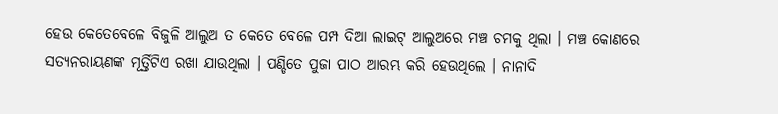ହେଉ କେତେବେଳେ ବିଜୁଳି ଆଲୁଅ ତ କେତେ ବେଳେ ପମ୍ପ ଦିଆ ଲାଇଟ୍ ଆଲୁଅରେ ମଞ୍ଚ ଚମକୁ ଥିଲା । ମଞ୍ଚ କୋଣରେ ସତ୍ୟନରାୟଣଙ୍କ ମୂର୍ତ୍ତିଟିଏ ରଖା ଯାଉଥିଲା । ପଣ୍ଡିତେ ପୁଜା ପାଠ ଆରମ୍ଭ କରି ହେଉଥିଲେ । ନାନାଦି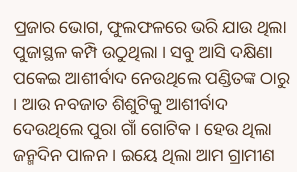ପ୍ରଜାର ଭୋଗ, ଫୁଲଫଳରେ ଭରି ଯାଉ ଥିଲା ପୁଜାସ୍ଥଳ କମ୍ପି ଉଠୁଥିଲା । ସବୁ ଆସି ଦକ୍ଷିଣା ପକେଇ ଆଶୀର୍ବାଦ ନେଉଥିଲେ ପଣ୍ଡିତଙ୍କ ଠାରୁ । ଆଉ ନବଜାତ ଶିଶୁଟିକୁ ଆଶୀର୍ବାଦ ଦେଉଥିଲେ ପୁରା ଗାଁ ଗୋଟିକ । ହେଉ ଥିଲା ଜନ୍ମଦିନ ପାଳନ । ଇୟେ ଥିଲା ଆମ ଗ୍ରାମୀଣ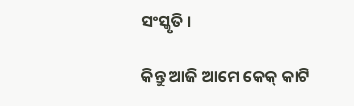ସଂସ୍କୃତି ।

କିନ୍ତୁ ଆଜି ଆମେ କେକ୍ କାଟି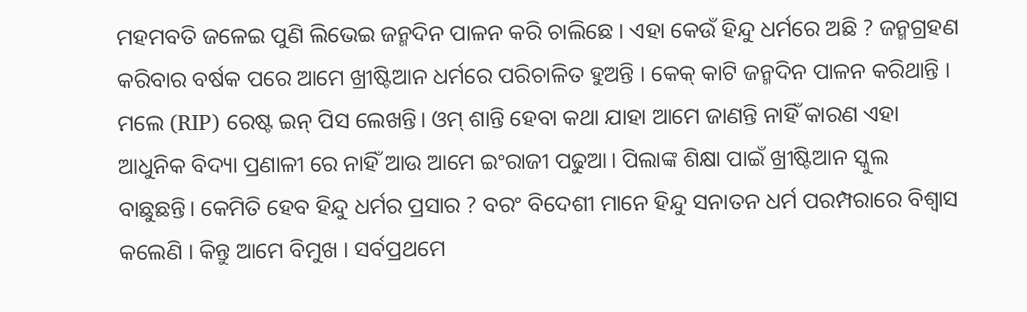ମହମବତି ଜଳେଇ ପୁଣି ଲିଭେଇ ଜନ୍ମଦିନ ପାଳନ କରି ଚାଲିଛେ । ଏହା କେଉଁ ହିନ୍ଦୁ ଧର୍ମରେ ଅଛି ? ଜନ୍ମଗ୍ରହଣ କରିବାର ବର୍ଷକ ପରେ ଆମେ ଖ୍ରୀଷ୍ଟିଆନ ଧର୍ମରେ ପରିଚାଳିତ ହୁଅନ୍ତି । କେକ୍ କାଟି ଜନ୍ମଦିନ ପାଳନ କରିଥାନ୍ତି । ମଲେ (RIP) ରେଷ୍ଟ ଇନ୍ ପିସ ଲେଖନ୍ତି। ଓମ୍ ଶାନ୍ତି ହେବା କଥା ଯାହା ଆମେ ଜାଣନ୍ତି ନାହିଁ କାରଣ ଏହା ଆଧୁନିକ ବିଦ୍ୟା ପ୍ରଣାଳୀ ରେ ନାହିଁ ଆଉ ଆମେ ଇଂରାଜୀ ପଢୁଆ। ପିଲାଙ୍କ ଶିକ୍ଷା ପାଇଁ ଖ୍ରୀଷ୍ଟିଆନ ସ୍କୁଲ ବାଛୁଛନ୍ତି। କେମିତି ହେବ ହିନ୍ଦୁ ଧର୍ମର ପ୍ରସାର ? ବରଂ ବିଦେଶୀ ମାନେ ହିନ୍ଦୁ ସନାତନ ଧର୍ମ ପରମ୍ପରାରେ ବିଶ୍ୱାସ କଲେଣି । କିନ୍ତୁ ଆମେ ବିମୁଖ । ସର୍ବପ୍ରଥମେ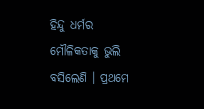ହିନ୍ଦୁ ଧର୍ମର ମୌଳିକତାକୁ ଭୁଲି ବସିଲେଣି । ପ୍ରଥମେ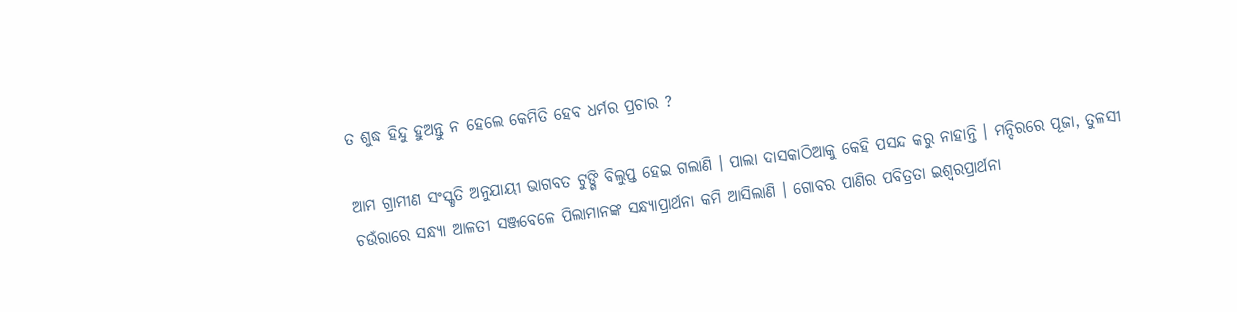ତ ଶୁଦ୍ଧ ହିନ୍ଦୁ ହୁଅନ୍ତୁ ନ ହେଲେ କେମିତି ହେବ ଧର୍ମର ପ୍ରଚାର ?

ଆମ ଗ୍ରାମୀଣ ସଂସ୍କୃତି ଅନୁଯାୟୀ ଭାଗବତ ଟୁଙ୍ଗି ବିଲୁପ୍ତ ହେଇ ଗଲାଣି । ପାଲା ଦାସକାଠିଆକୁ କେହି ପସନ୍ଦ କରୁ ନାହାନ୍ତି । ମନ୍ଦିରରେ ପୂଜା, ତୁଳସୀ ଚଉଁରାରେ ସନ୍ଧ୍ୟା ଆଳତୀ ସଞ୍ଜବେଳେ ପିଲାମାନଙ୍କ ସନ୍ଧ୍ୟାପ୍ରାର୍ଥନା କମି ଆସିଲାଣି । ଗୋବର ପାଣିର ପବିତ୍ରତା ଇଶ୍ୱରପ୍ରାର୍ଥନା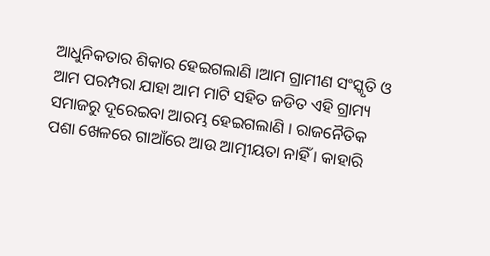ଆଧୁନିକତାର ଶିକାର ହେଇଗଲାଣି ।ଆମ ଗ୍ରାମୀଣ ସଂସ୍କୃତି ଓ ଆମ ପରମ୍ପରା ଯାହା ଆମ ମାଟି ସହିତ ଜଡିତ ଏହି ଗ୍ରାମ୍ୟ ସମାଜରୁ ଦୂରେଇବା ଆରମ୍ଭ ହେଇଗଲାଣି । ରାଜନୈତିକ ପଶା ଖେଳରେ ଗାଆଁରେ ଆଉ ଆତ୍ମୀୟତା ନାହିଁ । କାହାରି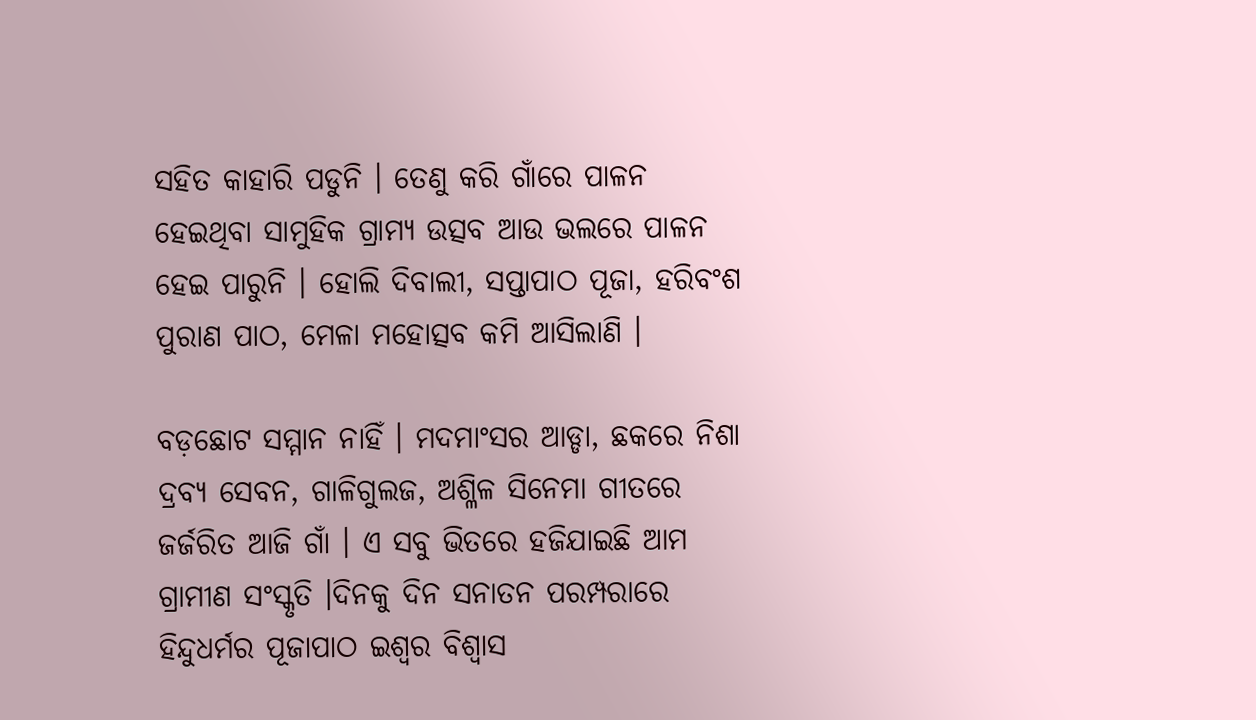ସହିତ କାହାରି ପଡୁନି । ତେଣୁ କରି ଗାଁରେ ପାଳନ ହେଇଥିବା ସାମୁହିକ ଗ୍ରାମ୍ୟ ଉତ୍ସବ ଆଉ ଭଲରେ ପାଳନ ହେଇ ପାରୁନି । ହୋଲି ଦିବାଲୀ, ସପ୍ତାପାଠ ପୂଜା, ହରିବଂଶ ପୁରାଣ ପାଠ, ମେଳା ମହୋତ୍ସବ କମି ଆସିଲାଣି ।

ବଡ଼ଛୋଟ ସମ୍ମାନ ନାହିଁ । ମଦମାଂସର ଆଡ୍ଡା, ଛକରେ ନିଶା ଦ୍ରବ୍ୟ ସେବନ, ଗାଳିଗୁଲଜ, ଅଶ୍ଳିଳ ସିନେମା ଗୀତରେ ଜର୍ଜରିତ ଆଜି ଗାଁ । ଏ ସବୁ ଭିତରେ ହଜିଯାଇଛି ଆମ ଗ୍ରାମୀଣ ସଂସ୍କୃତି ।ଦିନକୁ ଦିନ ସନାତନ ପରମ୍ପରାରେ ହିନ୍ଦୁଧର୍ମର ପୂଜାପାଠ ଇଶ୍ୱର ବିଶ୍ୱାସ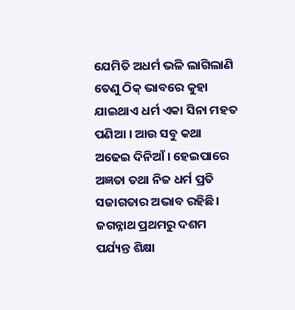ଯେମିତି ଅଧର୍ମ ଭଳି ଲାଗିଲାଣି ତେଣୁ ଠିକ୍ ଭାବରେ କୁହା ଯାଇଥାଏ ଧର୍ମ ଏକା ସିନା ମହତ ପଣିଆ । ଆଉ ସବୁ କଥା ଅଢେଇ ଦିନିଆଁ । ହେଇପାରେ ଅଜ୍ଞତା ତଥା ନିଜ ଧର୍ମ ପ୍ରତି ସଜାଗତାର ଅଭାବ ରହିଛି। ଜଗନ୍ନାଥ ପ୍ରଥମରୁ ଦଶମ ପର୍ଯ୍ୟନ୍ତ ଶିକ୍ଷା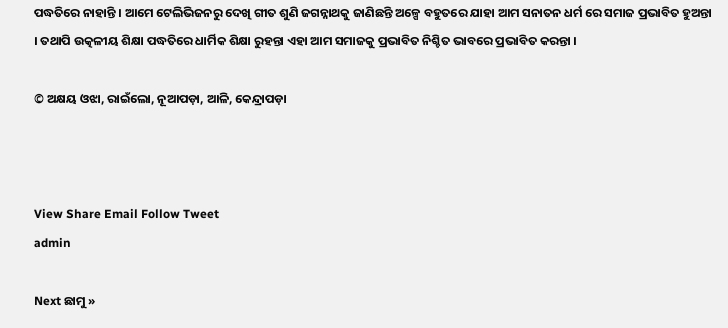ପଦ୍ଧତିରେ ନାହାନ୍ତି । ଆମେ ଟେଲିଭିଜନରୁ ଦେଖି ଗୀତ ଶୁଣି ଜଗନ୍ନାଥକୁ ଜାଣିଛନ୍ତି ଅଳ୍ପେ ବହୁତରେ ଯାହା ଆମ ସନାତନ ଧର୍ମ ରେ ସମାଜ ପ୍ରଭାବିତ ହୁଅନ୍ତା । ତଥାପି ଉତ୍କଳୀୟ ଶିକ୍ଷା ପଦ୍ଧତିରେ ଧାର୍ମିକ ଶିକ୍ଷା ରୁହନ୍ତା ଏହା ଆମ ସମାଜକୁ ପ୍ରଭାବିତ ନିଶ୍ଚିତ ଭାବରେ ପ୍ରଭାବିତ କରନ୍ତା ।

© ଅକ୍ଷୟ ଓଝା, ରାଇଁଲୋ, ନୂଆପଡ଼ା, ଆଳି, କେନ୍ଦ୍ରାପଡ଼ା



View Share Email Follow Tweet
admin

Next ଛାମୁ »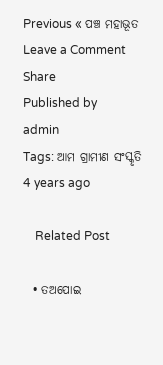Previous « ପଞ୍ଚ ମହାଭୂତ
Leave a Comment
Share
Published by
admin
Tags: ଆମ ଗ୍ରାମୀଣ ସଂସ୍କୃତି
4 years ago

    Related Post

  • ତଅପୋଇ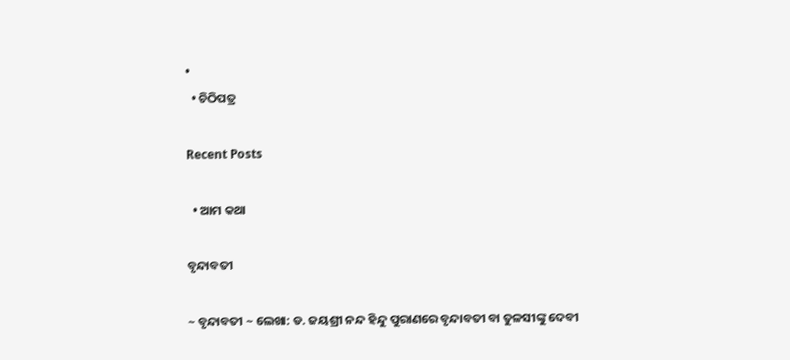•
  • ଚିଠିପତ୍ର

Recent Posts

  • ଆମ କଥା

ବୃନ୍ଦାବତୀ

~ ବୃନ୍ଦାବତୀ ~ ଲେଖା: ଡ. ଜୟଶ୍ରୀ ନନ୍ଦ ହିନ୍ଦୁ ପୁରାଣରେ ବୃନ୍ଦାବତୀ ବା ତୁଳସୀଙ୍କୁ ଦେବୀ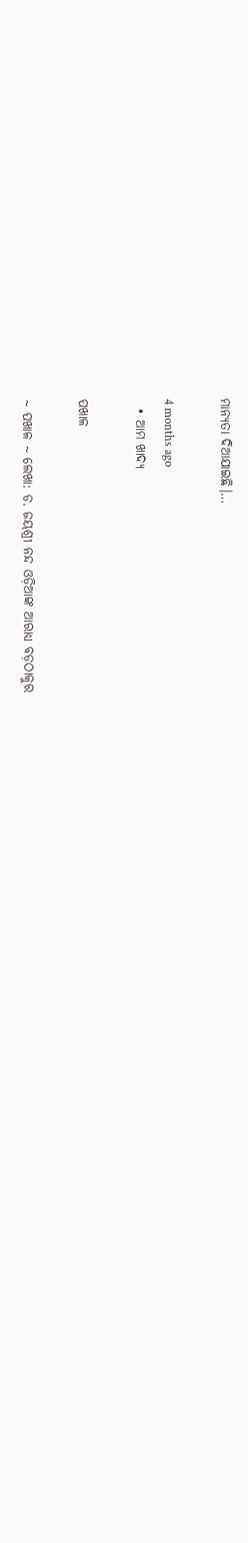ମାନ୍ୟତା ଦିଆଯାଇଛି।…

4 months ago
  • ଆମ ଖାଦ୍ୟ

ପଖାଳ

~ ପଖାଳ ~ ଲେଖା: ଡ. ଜୟଶ୍ରୀ ନନ୍ଦ ଓଡ଼ିଆଙ୍କ ଆରାଧ୍ୟ ବଡ଼ଠାକୁର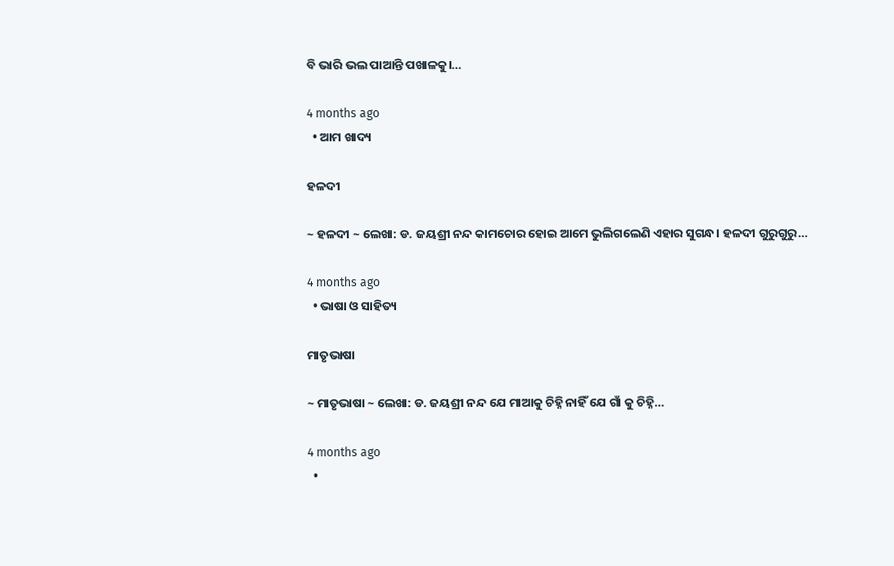ବି ଭାରି ଭଲ ପାଆନ୍ତି ପଖାଳକୁ।…

4 months ago
  • ଆମ ଖାଦ୍ୟ

ହଳଦୀ

~ ହଳଦୀ ~ ଲେଖା: ଡ. ଜୟଶ୍ରୀ ନନ୍ଦ କାମଚୋର ହୋଇ ଆମେ ଭୁଲିଗଲେଣି ଏହାର ସୁଗନ୍ଧ। ହଳଦୀ ଗୁରୁଗୁରୁ…

4 months ago
  • ଭାଷା ଓ ସାହିତ୍ୟ

ମାତୃଭାଷା

~ ମାତୃଭାଷା ~ ଲେଖା: ଡ. ଜୟଶ୍ରୀ ନନ୍ଦ ଯେ ମାଆକୁ ଚିହ୍ନି ନାହିଁ ଯେ ଗାଁ କୁ ଚିହ୍ନି…

4 months ago
  •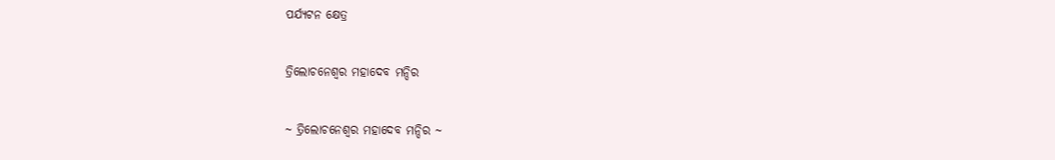ପର୍ଯ୍ୟଟନ କ୍ଷେତ୍ର

ତ୍ରିଲୋଚନେଶ୍ୱର ମହାଦେବ ମନ୍ଦିର

~ ତ୍ରିଲୋଚନେଶ୍ୱର ମହାଦେବ ମନ୍ଦିର ~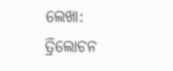ଲେଖା: ତ୍ରିଲୋଚନ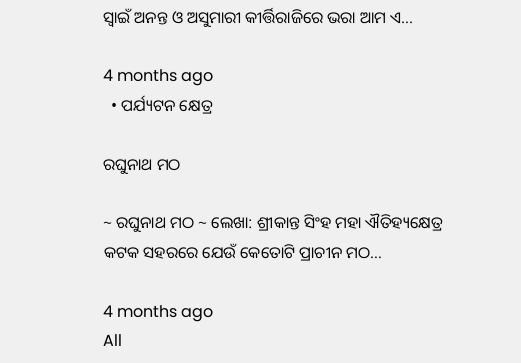ସ୍ୱାଇଁ ଅନନ୍ତ ଓ ଅସୁମାରୀ କୀର୍ତ୍ତିରାଜିରେ ଭରା ଆମ ଏ…

4 months ago
  • ପର୍ଯ୍ୟଟନ କ୍ଷେତ୍ର

ରଘୁନାଥ ମଠ

~ ରଘୁନାଥ ମଠ ~ ଲେଖା: ଶ୍ରୀକାନ୍ତ ସିଂହ ମହା ଐତିହ୍ୟକ୍ଷେତ୍ର କଟକ ସହରରେ ଯେଉଁ କେତୋଟି ପ୍ରାଚୀନ ମଠ…

4 months ago
All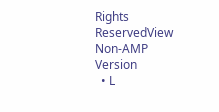Rights ReservedView Non-AMP Version
  • L